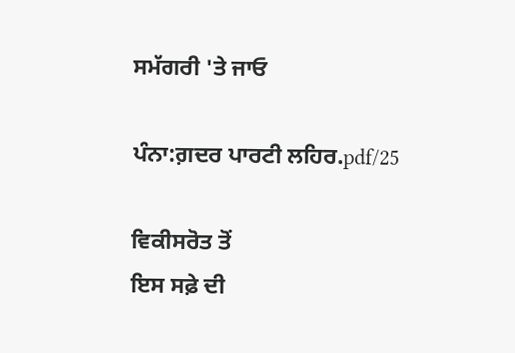ਸਮੱਗਰੀ 'ਤੇ ਜਾਓ

ਪੰਨਾ:ਗ਼ਦਰ ਪਾਰਟੀ ਲਹਿਰ.pdf/25

ਵਿਕੀਸਰੋਤ ਤੋਂ
ਇਸ ਸਫ਼ੇ ਦੀ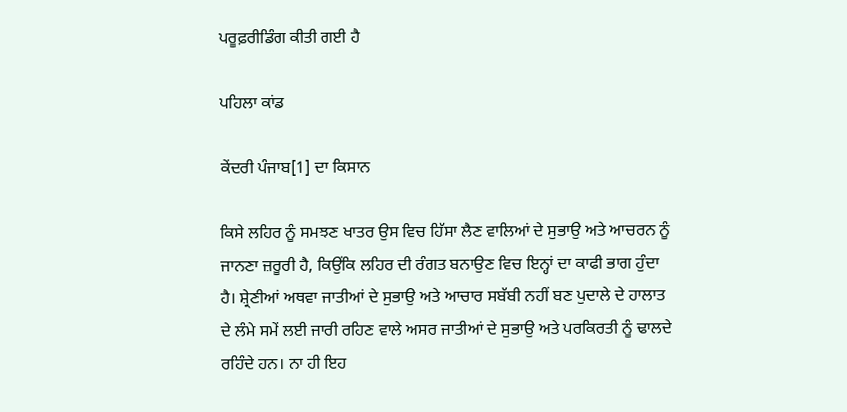ਪਰੂਫ਼ਰੀਡਿੰਗ ਕੀਤੀ ਗਈ ਹੈ

ਪਹਿਲਾ ਕਾਂਡ

ਕੇਂਦਰੀ ਪੰਜਾਬ[1] ਦਾ ਕਿਸਾਨ

ਕਿਸੇ ਲਹਿਰ ਨੂੰ ਸਮਝਣ ਖਾਤਰ ਉਸ ਵਿਚ ਹਿੱਸਾ ਲੈਣ ਵਾਲਿਆਂ ਦੇ ਸੁਭਾਉ ਅਤੇ ਆਚਰਨ ਨੂੰ ਜਾਨਣਾ ਜ਼ਰੂਰੀ ਹੈ, ਕਿਉਂਕਿ ਲਹਿਰ ਦੀ ਰੰਗਤ ਬਨਾਉਣ ਵਿਚ ਇਨ੍ਹਾਂ ਦਾ ਕਾਫੀ ਭਾਗ ਹੁੰਦਾ ਹੈ। ਸ਼੍ਰੇਣੀਆਂ ਅਥਵਾ ਜਾਤੀਆਂ ਦੇ ਸੁਭਾਉ ਅਤੇ ਆਚਾਰ ਸਬੱਬੀ ਨਹੀਂ ਬਣ ਪੁਦਾਲੇ ਦੇ ਹਾਲਾਤ ਦੇ ਲੰਮੇ ਸਮੇਂ ਲਈ ਜਾਰੀ ਰਹਿਣ ਵਾਲੇ ਅਸਰ ਜਾਤੀਆਂ ਦੇ ਸੁਭਾਉ ਅਤੇ ਪਰਕਿਰਤੀ ਨੂੰ ਢਾਲਦੇ ਰਹਿੰਦੇ ਹਨ। ਨਾ ਹੀ ਇਹ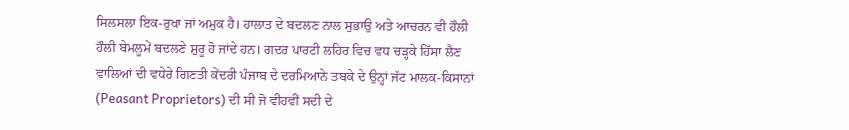ਸਿਲਸਲਾ ਇਕ-ਰੁਖਾ ਜਾਂ ਅਮੁਕ ਹੈ। ਹਾਲਾਤ ਦੇ ਬਦਲਣ ਨਾਲ ਸੁਭਾਉ ਅਤੇ ਆਚਰਨ ਵੀ ਹੌਲੀ ਹੌਲੀ ਬੇਮਲੂਮੇਂ ਬਦਲਣੇ ਸ਼ੁਰੂ ਹੋ ਜਾਂਦੇ ਹਨ। ਗਦਰ ਪਾਰਟੀ ਲਹਿਰ ਵਿਚ ਵਧ ਚੜ੍ਹਕੇ ਹਿੱਸਾ ਲੈਣ ਵਾਲਿਆਂ ਦੀ ਵਧੇਰੇ ਗਿਣਤੀ ਕੇਂਦਰੀ ਪੰਜਾਬ ਦੇ ਦਰਮਿਆਨੇ ਤਬਕੇ ਦੇ ਉਨ੍ਹਾਂ ਜੱਟ ਮਾਲਕ-ਕਿਸਾਨਾਂ (Peasant Proprietors) ਦੀ ਸੀ ਜੋ ਵੀਹਵੀਂ ਸਦੀ ਦੇ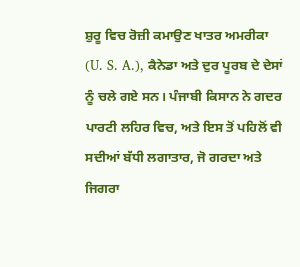ਸ਼ੁਰੂ ਵਿਚ ਰੋਜ਼ੀ ਕਮਾਉਣ ਖਾਤਰ ਅਮਰੀਕਾ (U. S. A.), ਕੈਨੇਡਾ ਅਤੇ ਦੁਰ ਪੂਰਬ ਦੇ ਦੇਸਾਂ ਨੂੰ ਚਲੇ ਗਏ ਸਨ। ਪੰਜਾਬੀ ਕਿਸਾਨ ਨੇ ਗਦਰ ਪਾਰਟੀ ਲਹਿਰ ਵਿਚ, ਅਤੇ ਇਸ ਤੋਂ ਪਹਿਲੋਂ ਵੀ ਸਦੀਆਂ ਬੱਧੀ ਲਗਾਤਾਰ, ਜੋ ਗਰਦਾ ਅਤੇ ਜਿਗਰਾ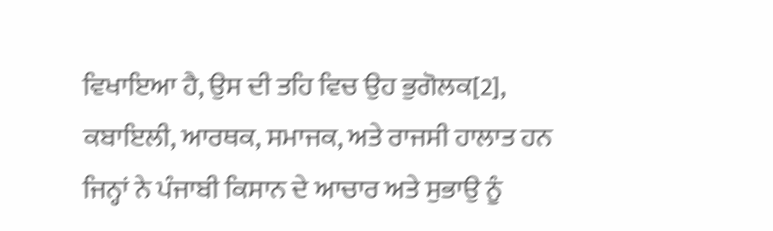ਵਿਖਾਇਆ ਹੈ, ਉਸ ਦੀ ਤਹਿ ਵਿਚ ਉਹ ਭੁਗੋਲਕ[2], ਕਬਾਇਲੀ, ਆਰਥਕ, ਸਮਾਜਕ, ਅਤੇ ਰਾਜਸੀ ਹਾਲਾਤ ਹਨ ਜਿਨ੍ਹਾਂ ਨੇ ਪੰਜਾਬੀ ਕਿਸਾਨ ਦੇ ਆਚਾਰ ਅਤੇ ਸੁਭਾਉ ਨੂੰ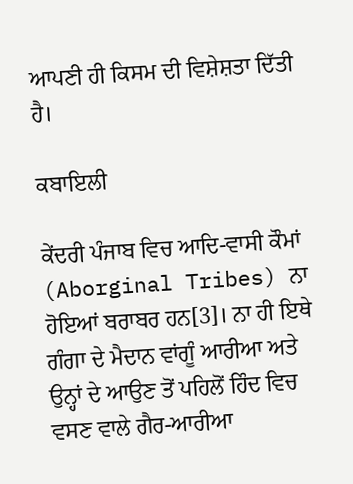ਆਪਣੀ ਹੀ ਕਿਸਮ ਦੀ ਵਿਸ਼ੇਸ਼ਤਾ ਦਿੱਤੀ ਹੈ।

ਕਬਾਇਲੀ

ਕੇਂਦਰੀ ਪੰਜਾਬ ਵਿਚ ਆਦਿ-ਵਾਸੀ ਕੌਮਾਂ (Aborginal Tribes) ਨਾ ਹੋਇਆਂ ਬਰਾਬਰ ਹਨ[3]। ਨਾ ਹੀ ਇਥੇ ਗੰਗਾ ਦੇ ਮੈਦਾਨ ਵਾਂਗੂੰ ਆਰੀਆ ਅਤੇ ਉਨ੍ਹਾਂ ਦੇ ਆਉਣ ਤੋਂ ਪਹਿਲੋਂ ਹਿੰਦ ਵਿਚ ਵਸਣ ਵਾਲੇ ਗੈਰ-ਆਰੀਆ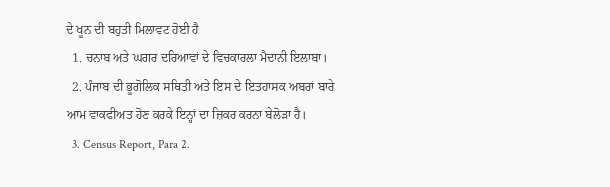ਦੇ ਖੂਨ ਦੀ ਬਹੁਤੀ ਮਿਲਾਵਟ ਹੋਈ ਹੈ
  1. ਚਨਾਬ ਅਤੇ ਘਗਰ ਦਰਿਆਵਾਂ ਦੇ ਵਿਚਕਾਰਲਾ ਮੈਦਾਨੀ ਇਲਾਬਾ।
  2. ਪੰਜਾਬ ਦੀ ਭੂਗੋਲਿਕ ਸਥਿਤੀ ਅਤੇ ਇਸ ਦੇ ਇਤਹਾਸਕ ਅਬਰਾਂ ਬਾਰੇ ਆਮ ਵਾਕਫੀਅਤ ਹੋਣ ਕਰਕੇ ਇਨ੍ਹਾਂ ਦਾ ਜ਼ਿਕਰ ਕਰਨਾ ਬੇਲੋੜਾ ਹੈ।
  3. Census Report, Para 2.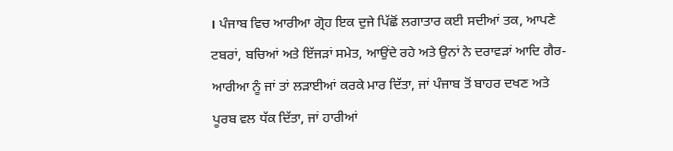। ਪੰਜਾਬ ਵਿਚ ਆਰੀਆ ਗ੍ਰੋਹ ਇਕ ਦੁਜੇ ਪਿੱਛੋਂ ਲਗਾਤਾਰ ਕਈ ਸਦੀਆਂ ਤਕ, ਆਪਣੇ ਟਬਰਾਂ, ਬਚਿਆਂ ਅਤੇ ਇੱਜੜਾਂ ਸਮੇਤ, ਆਉਂਦੇ ਰਹੇ ਅਤੇ ਉਨਾਂ ਨੇ ਦਰਾਵੜਾਂ ਆਦਿ ਗੈਰ-ਆਰੀਆ ਨੂੰ ਜਾਂ ਤਾਂ ਲੜਾਈਆਂ ਕਰਕੇ ਮਾਰ ਦਿੱਤਾ, ਜਾਂ ਪੰਜਾਬ ਤੋਂ ਬਾਹਰ ਦਖਣ ਅਤੇ ਪੂਰਬ ਵਲ ਧੱਕ ਦਿੱਤਾ, ਜਾਂ ਹਾਰੀਆਂ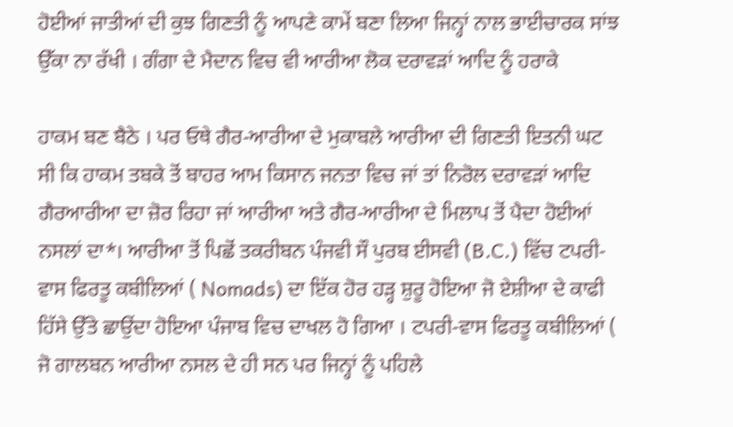ਹੋਈਆਂ ਜਾਤੀਆਂ ਦੀ ਕੁਝ ਗਿਣਤੀ ਨੂੰ ਆਪਣੇ ਕਾਮੇਂ ਬਣਾ ਲਿਆ ਜਿਨ੍ਹਾਂ ਨਾਲ ਭਾਈਚਾਰਕ ਸਾਂਝ ਉੱਕਾ ਨਾ ਰੱਖੀ । ਗੰਗਾ ਦੇ ਮੈਦਾਨ ਵਿਚ ਵੀ ਆਰੀਆ ਲੋਕ ਦਰਾਵੜਾਂ ਆਦਿ ਨੂੰ ਹਰਾਕੇ

ਹਾਕਮ ਬਣ ਬੈਠੇ । ਪਰ ਓਥੇ ਗੈਰ-ਆਰੀਆ ਦੇ ਮੁਕਾਬਲੇ ਆਰੀਆ ਦੀ ਗਿਣਤੀ ਇਤਨੀ ਘਟ ਸੀ ਕਿ ਹਾਕਮ ਤਬਕੇ ਤੋਂ ਬਾਹਰ ਆਮ ਕਿਸਾਨ ਜਨਤਾ ਵਿਚ ਜਾਂ ਤਾਂ ਨਿਰੋਲ ਦਰਾਵੜਾਂ ਆਦਿ ਗੈਰਆਰੀਆ ਦਾ ਜ਼ੋਰ ਰਿਹਾ ਜਾਂ ਆਰੀਆ ਅਤੇ ਗੈਰ-ਆਰੀਆ ਦੇ ਮਿਲਾਪ ਤੋਂ ਪੈਦਾ ਹੋਈਆਂ ਨਸਲਾਂ ਦਾ*। ਆਰੀਆ ਤੋਂ ਪਿਛੋਂ ਤਕਰੀਬਨ ਪੰਜਵੀ ਸੌ ਪੁਰਬ ਈਸਵੀ (B.C.) ਵਿੱਚ ਟਪਰੀ-ਵਾਸ ਫਿਰਤੂ ਕਬੀਲਿਆਂ ( Nomads) ਦਾ ਇੱਕ ਹੋਰ ਹੜ੍ਹ ਸ਼ੁਰੂ ਹੋਇਆ ਜੋ ਏਸ਼ੀਆ ਦੇ ਕਾਫੀ ਹਿੱਸੇ ਉੱਤੇ ਛਾਉਂਦਾ ਹੋਇਆ ਪੰਜਾਬ ਵਿਚ ਦਾਖਲ ਹੋ ਗਿਆ । ਟਪਰੀ-ਵਾਸ ਫਿਰਤੂ ਕਬੀਲਿਆਂ ( ਜੋ ਗਾਲਬਨ ਆਰੀਆ ਨਸਲ ਦੇ ਹੀ ਸਨ ਪਰ ਜਿਨ੍ਹਾਂ ਨੂੰ ਪਹਿਲੇ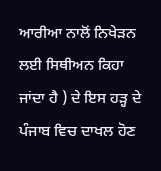ਆਰੀਆ ਨਾਲੋਂ ਨਿਖੇੜਨ ਲਈ ਸਿਥੀਅਨ ਕਿਹਾ ਜਾਂਦਾ ਹੈ ) ਦੇ ਇਸ ਹੜ੍ਹ ਦੇ ਪੰਜਾਬ ਵਿਚ ਦਾਖਲ ਹੋਣ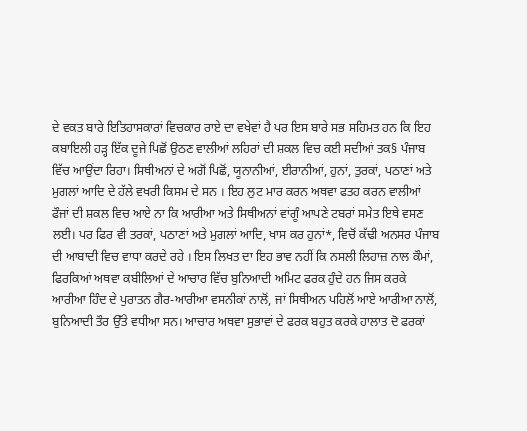ਦੇ ਵਕਤ ਬਾਰੇ ਇਤਿਹਾਸਕਾਰਾਂ ਵਿਚਕਾਰ ਰਾਏ ਦਾ ਵਖੇਵਾਂ ਹੈ ਪਰ ਇਸ ਬਾਰੇ ਸਭ ਸਹਿਮਤ ਹਨ ਕਿ ਇਹ ਕਬਾਇਲੀ ਹੜ੍ਹ ਇੱਕ ਦੂਜੇ ਪਿਛੋਂ ਉਠਣ ਵਾਲੀਆਂ ਲਹਿਰਾਂ ਦੀ ਸ਼ਕਲ ਵਿਚ ਕਈ ਸਦੀਆਂ ਤਕ§ ਪੰਜਾਬ ਵਿੱਚ ਆਉਂਦਾ ਰਿਹਾ। ਸਿਥੀਅਨਾਂ ਦੇ ਅਗੋਂ ਪਿਛੋਂ, ਯੂਨਾਨੀਆਂ, ਈਰਾਨੀਆਂ, ਹੁਨਾਂ, ਤੁਰਕਾਂ, ਪਠਾਣਾਂ ਅਤੇ ਮੁਗਲਾਂ ਆਦਿ ਦੇ ਹੱਲੇ ਵਖਰੀ ਕਿਸਮ ਦੇ ਸਨ । ਇਹ ਲੁਟ ਮਾਰ ਕਰਨ ਅਥਵਾ ਫਤਹ ਕਰਨ ਵਾਲੀਆਂ ਫੌਜਾਂ ਦੀ ਸ਼ਕਲ ਵਿਚ ਆਏ ਨਾ ਕਿ ਆਰੀਆ ਅਤੇ ਸਿਥੀਅਨਾਂ ਵਾਂਗੂੰ ਆਪਣੇ ਟਬਰਾਂ ਸਮੇਤ ਇਥੇ ਵਸਣ ਲਈ। ਪਰ ਫਿਰ ਵੀ ਤਰਕਾਂ, ਪਠਾਣਾਂ ਅਤੇ ਮੁਗਲਾਂ ਆਦਿ, ਖਾਸ ਕਰ ਹੁਨਾਂ*, ਵਿਚੋਂ ਕੱਢੀ ਅਨਸਰ ਪੰਜਾਬ ਦੀ ਆਬਾਦੀ ਵਿਚ ਵਾਧਾ ਕਰਦੇ ਰਹੇ । ਇਸ ਲਿਖਤ ਦਾ ਇਹ ਭਾਵ ਨਹੀਂ ਕਿ ਨਸਲੀ ਲਿਹਾਜ਼ ਨਾਲ ਕੌਮਾਂ, ਫਿਰਕਿਆਂ ਅਥਵਾ ਕਬੀਲਿਆਂ ਦੇ ਆਚਾਰ ਵਿੱਚ ਬੁਨਿਆਦੀ ਅਮਿਟ ਫਰਕ ਹੁੰਦੇ ਹਨ ਜਿਸ ਕਰਕੇ ਆਰੀਆ ਹਿੰਦ ਦੇ ਪੁਰਾਤਨ ਗੈਰ-ਆਰੀਆ ਵਸਨੀਕਾਂ ਨਾਲੋਂ, ਜਾਂ ਸਿਥੀਅਨ ਪਹਿਲੋਂ ਆਏ ਆਰੀਆ ਨਾਲੋਂ, ਬੁਨਿਆਦੀ ਤੌਰ ਉੱਤੇ ਵਧੀਆ ਸਨ। ਆਚਾਰ ਅਥਵਾ ਸੁਭਾਵਾਂ ਦੇ ਫਰਕ ਬਹੁਤ ਕਰਕੇ ਹਾਲਾਤ ਦੋ ਫਰਕਾਂ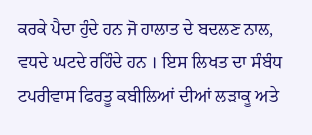ਕਰਕੇ ਪੈਦਾ ਹੁੰਦੇ ਹਨ ਜੋ ਹਾਲਾਤ ਦੇ ਬਦਲਣ ਨਾਲ, ਵਧਦੇ ਘਟਦੇ ਰਹਿੰਦੇ ਹਨ । ਇਸ ਲਿਖਤ ਦਾ ਸੰਬੰਧ ਟਪਰੀਵਾਸ ਫਿਰਤੂ ਕਬੀਲਿਆਂ ਦੀਆਂ ਲੜਾਕੂ ਅਤੇ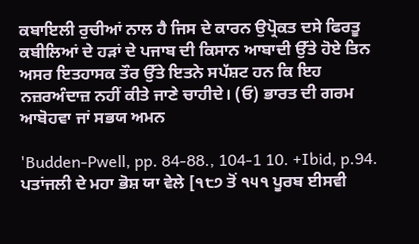ਕਬਾਇਲੀ ਰੁਚੀਆਂ ਨਾਲ ਹੈ ਜਿਸ ਦੇ ਕਾਰਨ ਉਪ੍ਰੋਕਤ ਦਸੇ ਫਿਰਤੂ ਕਬੀਲਿਆਂ ਦੇ ਹੜਾਂ ਦੇ ਪਜਾਬ ਦੀ ਕਿਸਾਨ ਆਬਾਦੀ ਉੱਤੇ ਹੋਏ ਤਿਨ ਅਸਰ ਇਤਹਾਸਕ ਤੌਰ ਉੱਤੇ ਇਤਨੇ ਸਪੱਸ਼ਟ ਹਨ ਕਿ ਇਹ ਨਜ਼ਰਅੰਦਾਜ਼ ਨਹੀਂ ਕੀਤੇ ਜਾਣੇ ਚਾਹੀਦੇ। (ਓ) ਭਾਰਤ ਦੀ ਗਰਮ ਆਬੋਹਵਾ ਜਾਂ ਸਭਯ ਅਮਨ

'Budden-Pwell, pp. 84-88., 104-1 10. +Ibid, p.94. ਪਤਾਂਜਲੀ ਦੇ ਮਹਾ ਭੋਸ਼ ਯਾ ਵੇਲੇ [੧੮੭ ਤੋਂ ੧੫੧ ਪੂਰਬ ਈਸਵੀ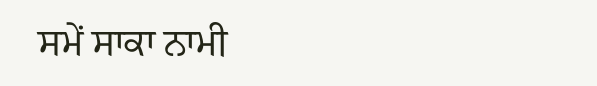ਸਮੇਂ ਸਾਕਾ ਨਾਮੀ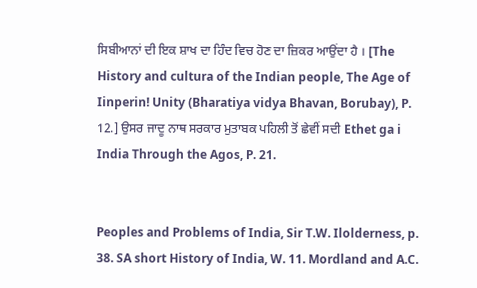ਸਿਬੀਆਨਾਂ ਦੀ ਇਕ ਸ਼ਾਖ ਦਾ ਹਿੰਦ ਵਿਚ ਹੋਣ ਦਾ ਜ਼ਿਕਰ ਆਉਂਦਾ ਹੈ । [The History and cultura of the Indian people, The Age of Iinperin! Unity (Bharatiya vidya Bhavan, Borubay), P. 12.] ਉਸਰ ਜਾਦੂ ਨਾਥ ਸਰਕਾਰ ਮੁਤਾਬਕ ਪਹਿਲੀ ਤੋਂ ਛੇਵੀਂ ਸਦੀ Ethet ga i India Through the Agos, P. 21.


Peoples and Problems of India, Sir T.W. Ilolderness, p. 38. SA short History of India, W. 11. Mordland and A.C.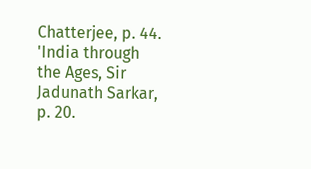Chatterjee, p. 44. 'India through the Ages, Sir Jadunath Sarkar, p. 20.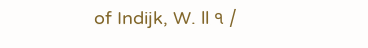of Indijk, W. ll ੧ /